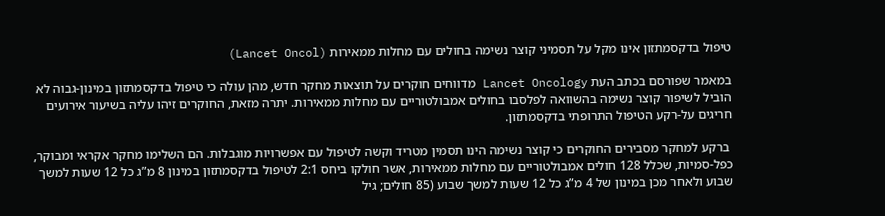טיפול בדקסמתזון אינו מקל על תסמיני קוצר נשימה בחולים עם מחלות ממאירות (Lancet Oncol)

במאמר שפורסם בכתב העת Lancet Oncology מדווחים חוקרים על תוצאות מחקר חדש, מהן עולה כי טיפול בדקסמתזון במינון-גבוה לא הוביל לשיפור קוצר נשימה בהשוואה לפלסבו בחולים אמבולטוריים עם מחלות ממאירות. יתרה מזאת, החוקרים זיהו עליה בשיעור אירועים חריגים על-רקע הטיפול התרופתי בדקסמתזון.

 ברקע למחקר מסבירים החוקרים כי קוצר נשימה הינו תסמין מטריד וקשה לטיפול עם אפשרויות מוגבלות. הם השלימו מחקר אקראי ומבוקר, כפל-סמיות, שכלל 128 חולים אמבולטוריים עם מחלות ממאירות, אשר חולקו ביחס 2:1 לטיפול בדקסמתזון במינון 8 מ”ג כל 12 שעות למשך שבוע ולאחר מכן במינון של 4 מ”ג כל 12 שעות למשך שבוע (85 חולים; גיל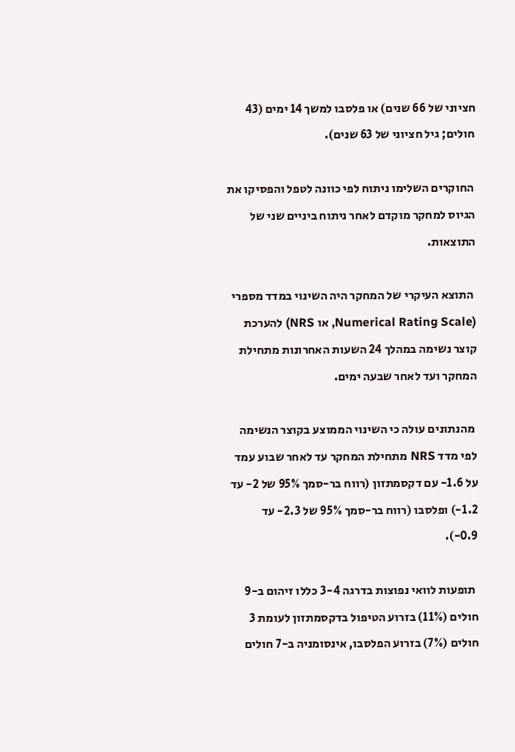חציוני של 66 שנים) או פלסבו למשך 14 ימים (43 חולים; גיל חציוני של 63 שנים).

 החוקרים השלימו ניתוח לפי כוונה לטפל והפסיקו את הגיוס למחקר מוקדם לאחר ניתוח ביניים שני של התוצאות.

 התוצא העיקרי של המחקר היה השינוי במדד מספרי (Numerical Rating Scale, או NRS) להערכת קוצר נשימה במהלך 24 השעות האחרונות מתחילת המחקר ועד לאחר שבעה ימים.

 מהנתונים עולה כי השינוי הממוצע בקוצר הנשימה לפי מדד NRS מתחילת המחקר עד לאחר שבוע עמד על 1.6- עם דקסמתזון (רווח בר-סמך 95% של 2- עד 1.2-) ופלסבו (רווח בר-סמך 95% של 2.3- עד 0.9-).

 תופעות לוואי נפוצות בדרגה 3-4 כללו זיהום ב-9 חולים (11%) בזרוע הטיפול בדקסמתזון לעומת 3 חולים (7%) בזרוע הפלסבו, אינסומניה ב-7 חולים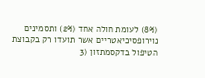(8%) לעומת חולה אחד (2%) ותסמינים נוירופסיכיאטריים אשר תועדו רק בקבוצת הטיפול בדקסמתזון (3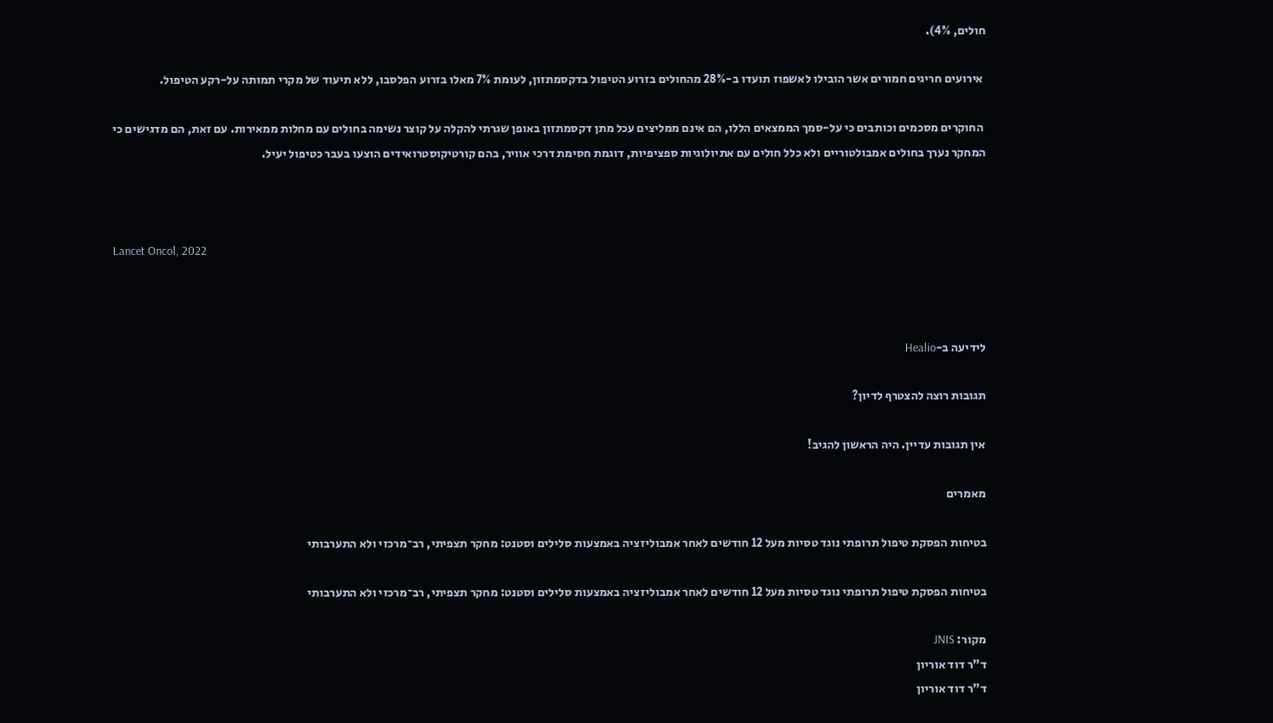חולים, 4%).

 אירועים חריגים חמורים אשר הובילו לאשפוז תועדו ב-28% מהחולים בזרוע הטיפול בדקסמתזון, לעומת 7% מאלו בזרוע הפלסבו, ללא תיעוד של מקרי תמותה על-רקע הטיפול.

 החוקרים מסכמים וכותבים כי על-סמך הממצאים הללו, הם אינם ממליצים עכל מתן דקסמתזון באופן שגרתי להקלה על קוצר נשימה בחולים עם מחלות ממאירות. עם זאת, הם מדגישים כי המחקר נערך בחולים אמבולטוריים ולא כלל חולים עם אתיולוגיות ספציפיות, דוגמת חסימת דרכי אוויר, בהם קורטיקוסטרואידים הוצעו בעבר כטיפול יעיל.



Lancet Oncol, 2022



לידיעה ב-Healio

תגובות רוצה להצטרף לדיון?

אין תגובות עדיין. היה הראשון להגיב!

מאמרים

בטיחות הפסקת טיפול תרופתי נוגד טסיות מעל 12 חודשים לאחר אמבוליזציה באמצעות סלילים וסטנט: מחקר תצפיתי, רב־מרכזי ולא התערבותי

בטיחות הפסקת טיפול תרופתי נוגד טסיות מעל 12 חודשים לאחר אמבוליזציה באמצעות סלילים וסטנט: מחקר תצפיתי, רב־מרכזי ולא התערבותי

מקור: JNIS
ד"ר דוד אוריון
ד"ר דוד אוריון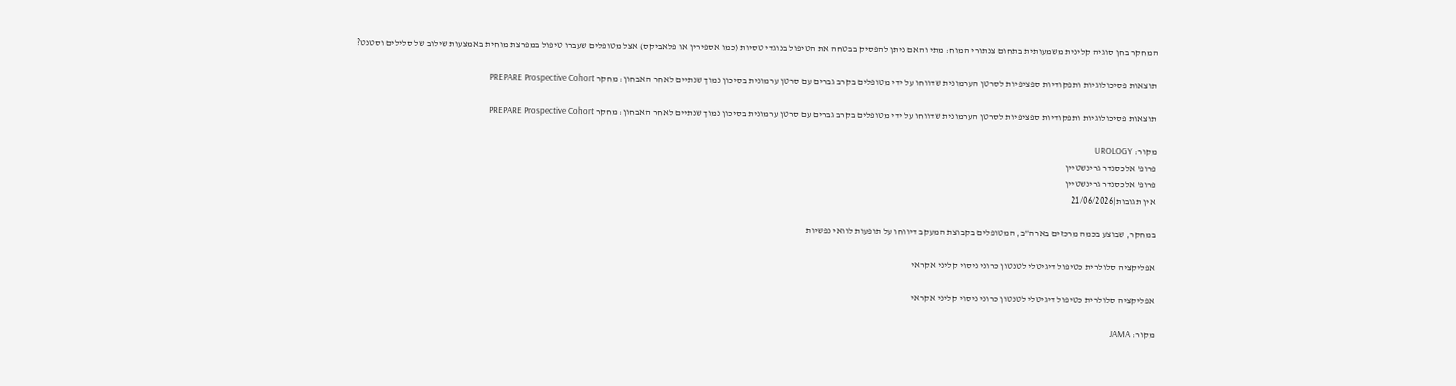המחקר בחן סוגיה קלינית משמעותית בתחום צנתורי המוח: מתי והאם ניתן להפסיק בבטחה את הטיפול בנוגדי טסיות (כמו אספירין או פלאביקס) אצל מטופלים שעברו טיפול במפרצת מוחית באמצעות שילוב של סלילים וסטנט?

תוצאות פסיכולוגיות ותפקודיות ספציפיות לסרטן הערמונית שדווחו על ידי מטופלים בקרב גברים עם סרטן ערמונית בסיכון נמוך שנתיים לאחר האבחון: מחקר PREPARE Prospective Cohort

תוצאות פסיכולוגיות ותפקודיות ספציפיות לסרטן הערמונית שדווחו על ידי מטופלים בקרב גברים עם סרטן ערמונית בסיכון נמוך שנתיים לאחר האבחון: מחקר PREPARE Prospective Cohort

מקור: UROLOGY
פרופ' אלכסנדר גרינשטיין
פרופ' אלכסנדר גרינשטיין
אין תגובות|21/06/2026

במחקר, שבוצע בכמה מרכזים בארה”ב, המטופלים בקבוצת המעקב דיווחו על תופעות לוואי נפשיות

אפליקציה סלולרית כטיפול דיגיטלי לטנטון כרוני ניסוי קליני אקראי

אפליקציה סלולרית כטיפול דיגיטלי לטנטון כרוני ניסוי קליני אקראי

מקור: JAMA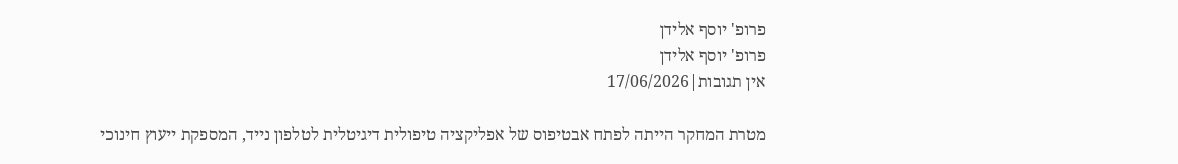פרופ' יוסף אלידן
פרופ' יוסף אלידן
אין תגובות|17/06/2026

מטרת המחקר הייתה לפתח אבטיפוס של אפליקציה טיפולית דיגיטלית לטלפון נייד, המספקת ייעוץ חינוכי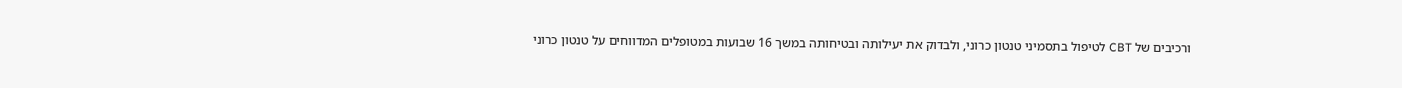ורכיבים של CBT לטיפול בתסמיני טנטון כרוני, ולבדוק את יעילותה ובטיחותה במשך 16 שבועות במטופלים המדווחים על טנטון כרוני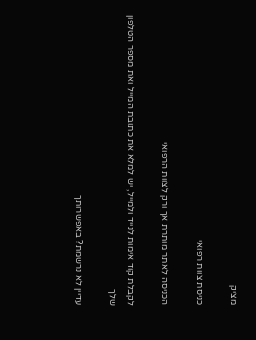מציק

כניסת צוות רפואי

הכניסה לאתר מותרת אך ורק לצוות הרפואי

לקבלת קוד אימות לנייד ולמייל, יש למלא את כתובת המייל ואת מספר הטלפון שלך

עדיין לא נרשמת? באפשרותך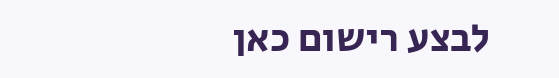לבצע רישום כאן